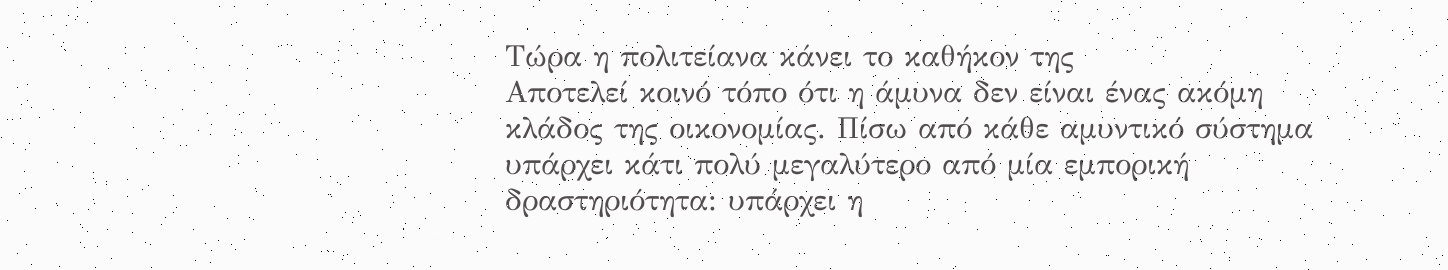Τώρα η πολιτείανα κάνει το καθήκον της
Αποτελεί κοινό τόπο ότι η άμυνα δεν είναι ένας ακόμη κλάδος της οικονομίας. Πίσω από κάθε αμυντικό σύστημα υπάρχει κάτι πολύ μεγαλύτερο από μία εμπορική δραστηριότητα: υπάρχει η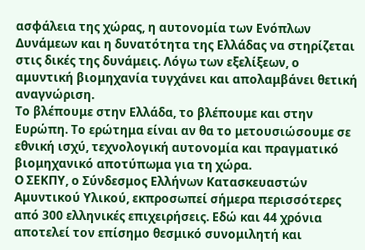ασφάλεια της χώρας, η αυτονομία των Ενόπλων Δυνάμεων και η δυνατότητα της Ελλάδας να στηρίζεται στις δικές της δυνάμεις. Λόγω των εξελίξεων, ο αμυντική βιομηχανία τυγχάνει και απολαμβάνει θετική αναγνώριση.
Το βλέπουμε στην Ελλάδα, το βλέπουμε και στην Ευρώπη. Το ερώτημα είναι αν θα το μετουσιώσουμε σε εθνική ισχύ, τεχνολογική αυτονομία και πραγματικό βιομηχανικό αποτύπωμα για τη χώρα.
Ο ΣΕΚΠΥ, ο Σύνδεσμος Ελλήνων Κατασκευαστών Αμυντικού Υλικού, εκπροσωπεί σήμερα περισσότερες από 300 ελληνικές επιχειρήσεις. Εδώ και 44 χρόνια αποτελεί τον επίσημο θεσμικό συνομιλητή και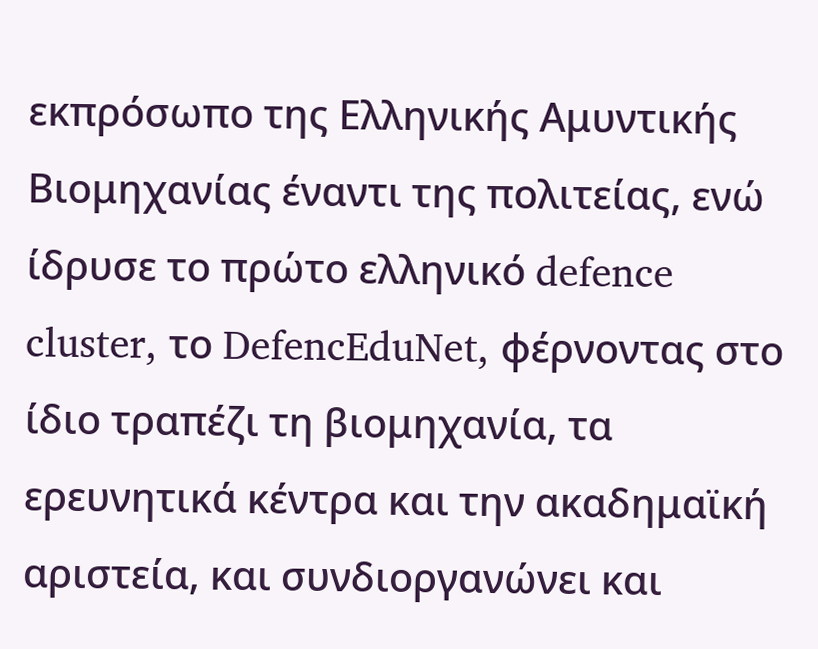εκπρόσωπο της Ελληνικής Αμυντικής Βιομηχανίας έναντι της πολιτείας, ενώ ίδρυσε το πρώτο ελληνικό defence cluster, το DefencEduNet, φέρνοντας στο ίδιο τραπέζι τη βιομηχανία, τα ερευνητικά κέντρα και την ακαδημαϊκή αριστεία, και συνδιοργανώνει και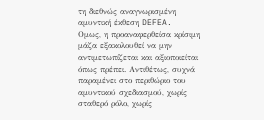τη διεθνώς αναγνωρισμένη αμυντική έκθεση DEFEA.
Ομως, η προαναφερθείσα κρίσιμη μάζα εξακολουθεί να μην αντιμετωπίζεται και αξιοποιείται όπως πρέπει. Αντιθέτως, συχνά παραμένει στο περιθώριο του αμυντικού σχεδιασμού, χωρίς σταθερό ρόλο, χωρίς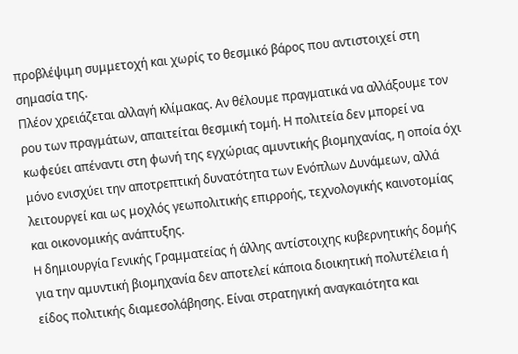προβλέψιμη συμμετοχή και χωρίς το θεσμικό βάρος που αντιστοιχεί στη σημασία της.
Πλέον χρειάζεται αλλαγή κλίμακας. Αν θέλουμε πραγματικά να αλλάξουμε τον ρου των πραγμάτων, απαιτείται θεσμική τομή. Η πολιτεία δεν μπορεί να κωφεύει απέναντι στη φωνή της εγχώριας αμυντικής βιομηχανίας, η οποία όχι μόνο ενισχύει την αποτρεπτική δυνατότητα των Ενόπλων Δυνάμεων, αλλά λειτουργεί και ως μοχλός γεωπολιτικής επιρροής, τεχνολογικής καινοτομίας και οικονομικής ανάπτυξης.
H δημιουργία Γενικής Γραμματείας ή άλλης αντίστοιχης κυβερνητικής δομής για την αμυντική βιομηχανία δεν αποτελεί κάποια διοικητική πολυτέλεια ή είδος πολιτικής διαμεσολάβησης. Είναι στρατηγική αναγκαιότητα και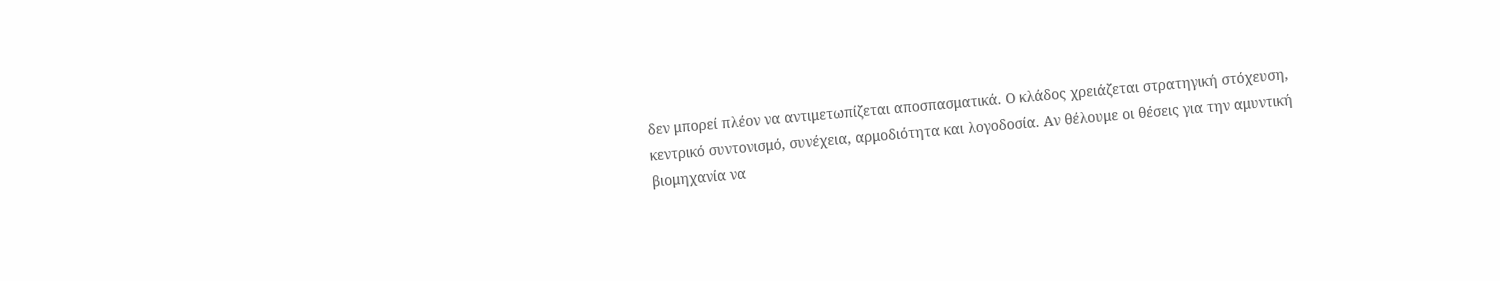δεν μπορεί πλέον να αντιμετωπίζεται αποσπασματικά. Ο κλάδος χρειάζεται στρατηγική στόχευση, κεντρικό συντονισμό, συνέχεια, αρμοδιότητα και λογοδοσία. Αν θέλουμε οι θέσεις για την αμυντική βιομηχανία να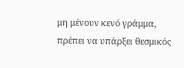μη μένουν κενό γράμμα, πρέπει να υπάρξει θεσμικός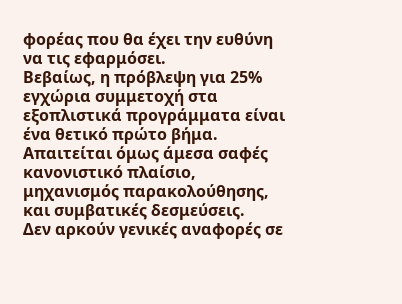φορέας που θα έχει την ευθύνη να τις εφαρμόσει.
Βεβαίως, η πρόβλεψη για 25% εγχώρια συμμετοχή στα εξοπλιστικά προγράμματα είναι ένα θετικό πρώτο βήμα. Απαιτείται όμως άμεσα σαφές κανονιστικό πλαίσιο, μηχανισμός παρακολούθησης, και συμβατικές δεσμεύσεις.
Δεν αρκούν γενικές αναφορές σε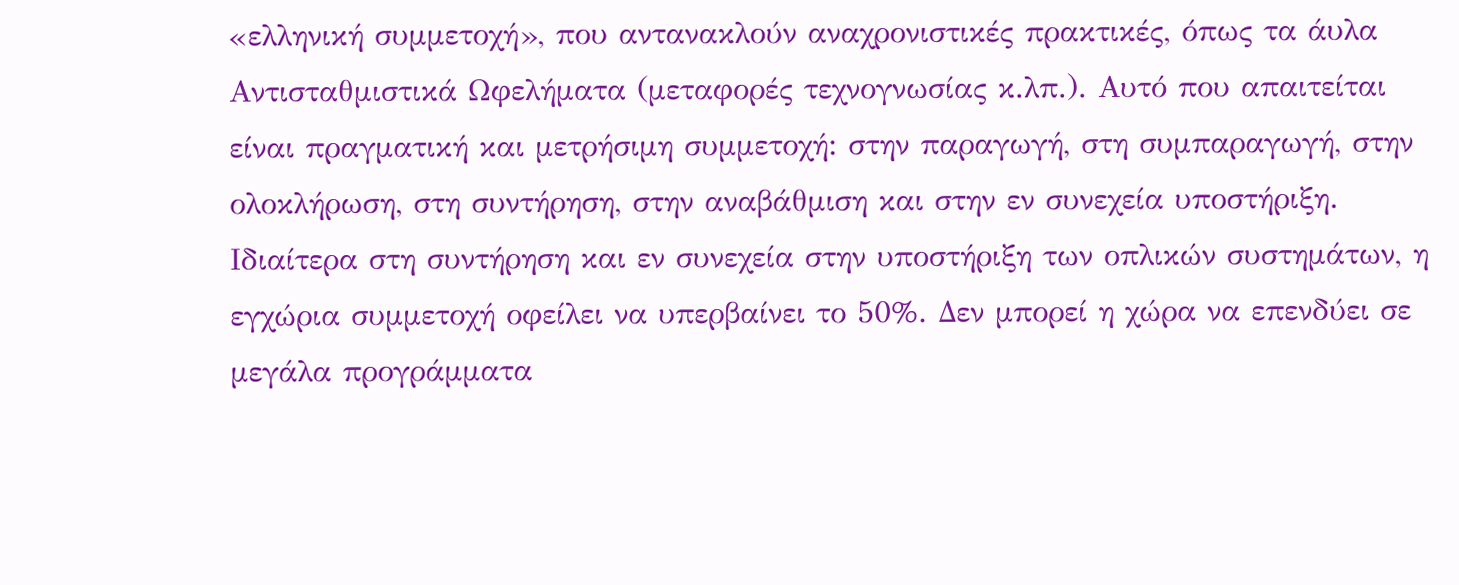«ελληνική συμμετοχή», που αντανακλούν αναχρονιστικές πρακτικές, όπως τα άυλα Αντισταθμιστικά Ωφελήματα (μεταφορές τεχνογνωσίας κ.λπ.). Αυτό που απαιτείται είναι πραγματική και μετρήσιμη συμμετοχή: στην παραγωγή, στη συμπαραγωγή, στην ολοκλήρωση, στη συντήρηση, στην αναβάθμιση και στην εν συνεχεία υποστήριξη.
Ιδιαίτερα στη συντήρηση και εν συνεχεία στην υποστήριξη των οπλικών συστημάτων, η εγχώρια συμμετοχή οφείλει να υπερβαίνει το 50%. Δεν μπορεί η χώρα να επενδύει σε μεγάλα προγράμματα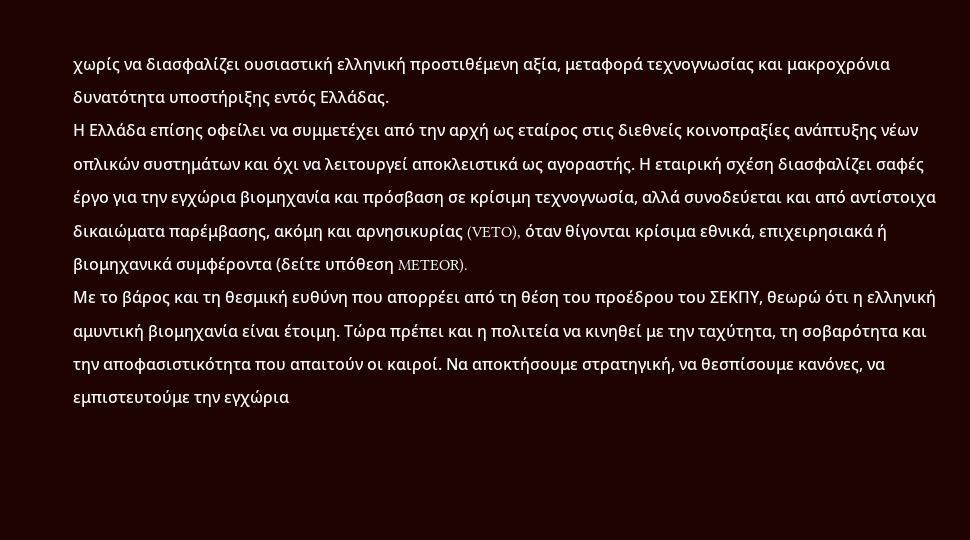χωρίς να διασφαλίζει ουσιαστική ελληνική προστιθέμενη αξία, μεταφορά τεχνογνωσίας και μακροχρόνια δυνατότητα υποστήριξης εντός Ελλάδας.
Η Ελλάδα επίσης οφείλει να συμμετέχει από την αρχή ως εταίρος στις διεθνείς κοινοπραξίες ανάπτυξης νέων οπλικών συστημάτων και όχι να λειτουργεί αποκλειστικά ως αγοραστής. Η εταιρική σχέση διασφαλίζει σαφές έργο για την εγχώρια βιομηχανία και πρόσβαση σε κρίσιμη τεχνογνωσία, αλλά συνοδεύεται και από αντίστοιχα δικαιώματα παρέμβασης, ακόμη και αρνησικυρίας (VETO), όταν θίγονται κρίσιμα εθνικά, επιχειρησιακά ή βιομηχανικά συμφέροντα (δείτε υπόθεση METEOR).
Με το βάρος και τη θεσμική ευθύνη που απορρέει από τη θέση του προέδρου του ΣΕΚΠΥ, θεωρώ ότι η ελληνική αμυντική βιομηχανία είναι έτοιμη. Τώρα πρέπει και η πολιτεία να κινηθεί με την ταχύτητα, τη σοβαρότητα και την αποφασιστικότητα που απαιτούν οι καιροί. Να αποκτήσουμε στρατηγική, να θεσπίσουμε κανόνες, να εμπιστευτούμε την εγχώρια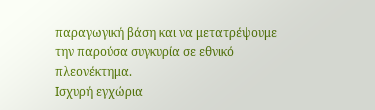παραγωγική βάση και να μετατρέψουμε την παρούσα συγκυρία σε εθνικό πλεονέκτημα.
Ισχυρή εγχώρια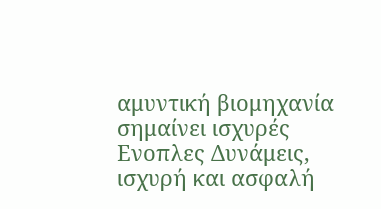αμυντική βιομηχανία σημαίνει ισχυρές Ενοπλες Δυνάμεις, ισχυρή και ασφαλή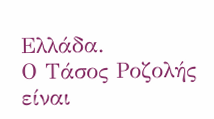Ελλάδα.
Ο Τάσος Ροζολής είναι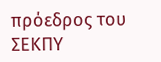πρόεδρος του ΣΕΚΠΥ